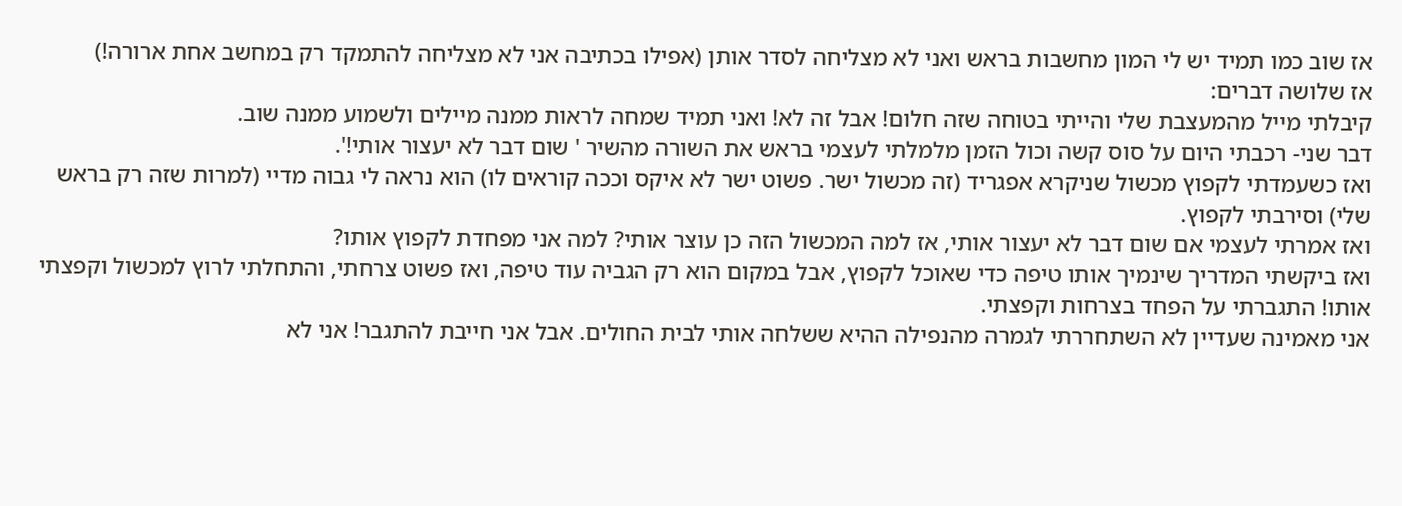אז שוב כמו תמיד יש לי המון מחשבות בראש ואני לא מצליחה לסדר אותן (אפילו בכתיבה אני לא מצליחה להתמקד רק במחשב אחת ארורה!)
אז שלושה דברים:
קיבלתי מייל מהמעצבת שלי והייתי בטוחה שזה חלום! אבל זה לא! ואני תמיד שמחה לראות ממנה מיילים ולשמוע ממנה שוב.
דבר שני- רכבתי היום על סוס קשה וכול הזמן מלמלתי לעצמי בראש את השורה מהשיר ' שום דבר לא יעצור אותי!'.
ואז כשעמדתי לקפוץ מכשול שניקרא אפגריד (זה מכשול ישר. פשוט ישר לא איקס וככה קוראים לו) הוא נראה לי גבוה מדיי (למרות שזה רק בראש שלי) וסירבתי לקפוץ.
ואז אמרתי לעצמי אם שום דבר לא יעצור אותי, אז למה המכשול הזה כן עוצר אותי? למה אני מפחדת לקפוץ אותו?
ואז ביקשתי המדריך שינמיך אותו טיפה כדי שאוכל לקפוץ, אבל במקום הוא רק הגביה עוד טיפה, ואז פשוט צרחתי, והתחלתי לרוץ למכשול וקפצתי אותו! התגברתי על הפחד בצרחות וקפצתי.
אני מאמינה שעדיין לא השתחררתי לגמרה מהנפילה ההיא ששלחה אותי לבית החולים. אבל אני חייבת להתגבר! אני לא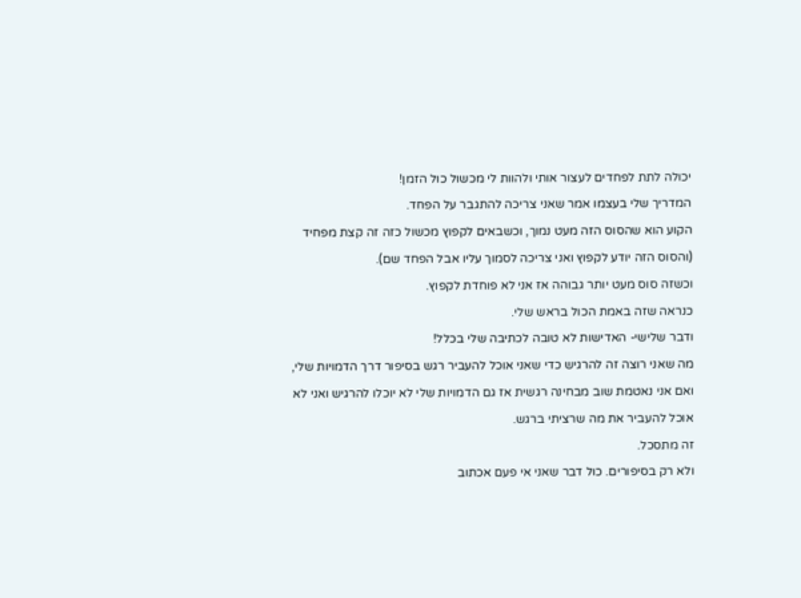יכולה לתת לפחדים לעצור אותי ולהוות לי מכשול כול הזמן!
המדריך שלי בעצמו אמר שאני צריכה להתגבר על הפחד.
הקוע הוא שהסוס הזה מעט נמוך, וכשבאים לקפוץ מכשול כזה זה קצת מפחיד (והסוס הזה יודע לקפוץ ואני צריכה לסמוך עליו אבל הפחד שם).
וכשזה סוס מעט יותר גבוהה אז אני לא פוחדת לקפוץ.
כנראה שזה באמת הכול בראש שלי.
ודבר שלישי- האדישות לא טובה לכתיבה שלי בכלל!
מה שאני רוצה זה להרגיש כדי שאני אוכל להעביר רגש בסיפור דרך הדמויות שלי, ואם אני נאטמת שוב מבחינה רגשית אז גם הדמויות שלי לא יוכלו להרגיש ואני לא אוכל להעביר את מה שרציתי ברגש.
זה מתסכל.
ולא רק בסיפורים. כול דבר שאני אי פעם אכתוב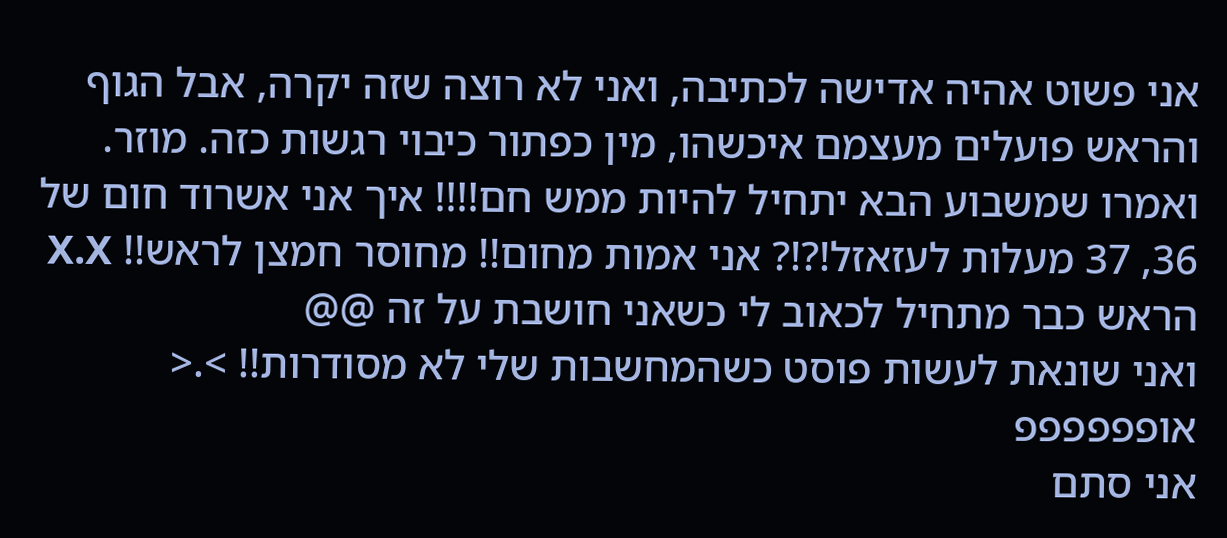אני פשוט אהיה אדישה לכתיבה, ואני לא רוצה שזה יקרה, אבל הגוף והראש פועלים מעצמם איכשהו, מין כפתור כיבוי רגשות כזה. מוזר.
ואמרו שמשבוע הבא יתחיל להיות ממש חם!!!! איך אני אשרוד חום של 36, 37 מעלות לעזאזל!?!? אני אמות מחום!! מחוסר חמצן לראש!! X.X
הראש כבר מתחיל לכאוב לי כשאני חושבת על זה @@
ואני שונאת לעשות פוסט כשהמחשבות שלי לא מסודרות!! >.< אופפפפפפ
אני סתם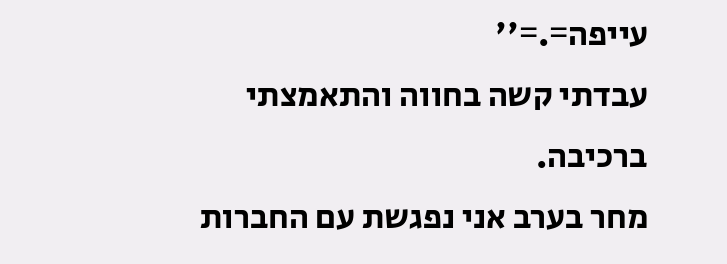עייפה=.=''
עבדתי קשה בחווה והתאמצתי ברכיבה.
מחר בערב אני נפגשת עם החברות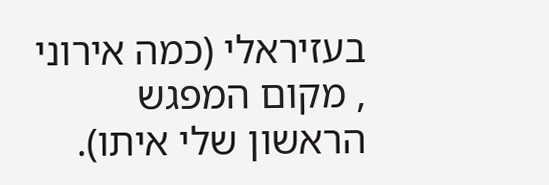בעזיראלי (כמה אירוני , מקום המפגש הראשון שלי איתו).